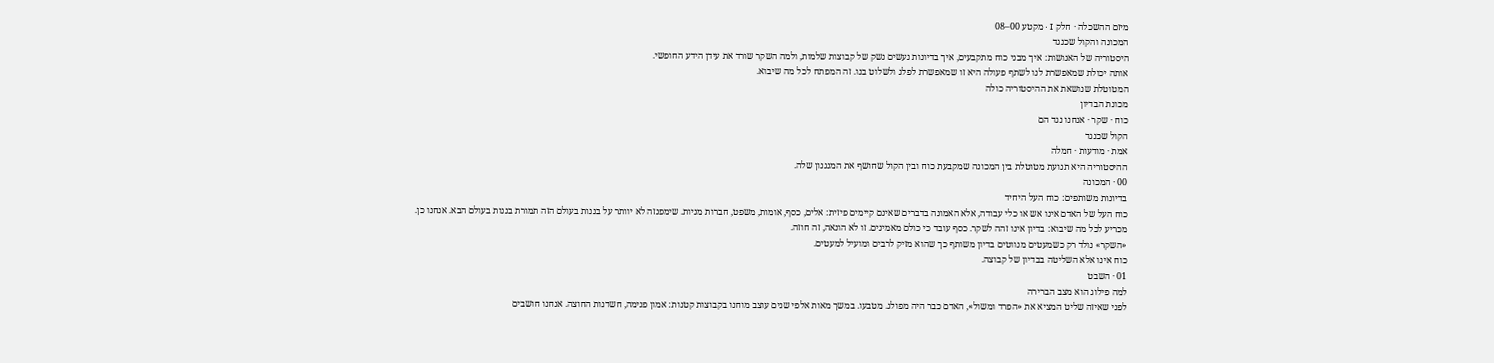מיזם ההשכלה · חלק I · מקטע 00–08
המכונה והקול שכנגד
היסטוריה של האנושות: איך מבני כוח מתקבעים, איך בדיונות נעשים נשק של קבוצות שלמות, ולמה השקר שורד את עידן הידע החופשי.
אותה יכולת שמאפשרת לנו לשתף פעולה היא זו שמאפשרת לפלג ולשלוט בנו. זה המפתח לכל מה שיבוא.
המטוטלת שנושאת את ההיסטוריה כולה
מכונת הבדיון
כוח · שקר · אנחנו נגד הם
הקול שכנגד
אמת · מודעות · חמלה
ההיסטוריה היא תנועת מטוטלת בין המכונה שמקבעת כוח ובין הקול שחושף את המנגנון שלה.
00 · המכונה
בדיונות משותפים: כוח העל היחיד
כוח העל של האדם אינו אש או כלי עבודה, אלא האמונה בדברים שאינם קיימים פיזית: אלים, כסף, אומות, משפט, חברות מניות. שימפנזה לא יוותר על בננות בעולם הזה תמורת בננות בעולם הבא. אנחנו כן.
מכריע לכל מה שיבוא: בדיון אינו זהה לשקר. כסף עובד כי כולם מאמינים. זו לא הונאה, זה חוזה.
«השקר» נולד רק כשמעטים מנווטים בדיון משותף כך שהוא מזיק לרבים ומועיל למעטים.
כוח אינו אלא השליטה בבדיון של קבוצה.
01 · השבט
למה פילוג הוא מצב הברירה
לפני שאיזה שליט המציא את «הפרד ומשול», האדם כבר היה מפולג. מטבעו. במשך מאות אלפי שנים עוצב מוחנו בקבוצות קטנות: אמון פנימה, חשדנות החוצה. אנחנו חושבים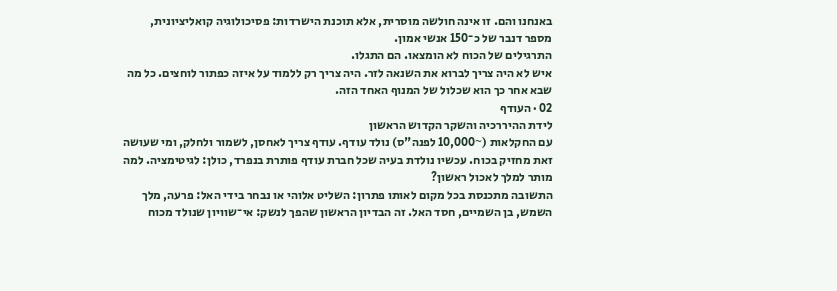באנחנו והם. זו אינה חולשה מוסרית, אלא תוכנת הישרדות: פסיכולוגיה קואליציונית, מספר דנבר של כ־150 אנשי אמון.
התרגילים של הכוח לא הומצאו. הם התגלו.
איש לא היה צריך לברוא את השנאה לזר. היה צריך רק ללמוד על איזה כפתור לוחצים. כל מה שבא אחר כך הוא שכלול של המנוף האחד הזה.
02 · העודף
לידת ההיררכיה והשקר הקדוש הראשון
עם החקלאות (~10,000 לפנה"ס) נולד עודף. עודף צריך לאחסן, לשמור ולחלק, ומי שעושה זאת מחזיק בכוח. עכשיו נולדת בעיה שכל חברת עודף פותרת בנפרד, כולן: לגיטימציה. למה מותר למלך לאכול ראשון?
התשובה מתכנסת בכל מקום לאותו פתרון: השליט אלוהי או נבחר בידי האל: פרעה, מלך השמש, בן השמיים, חסד האל. זה הבדיון הראשון שהפך לנשק: אי־שוויון שנולד מכוח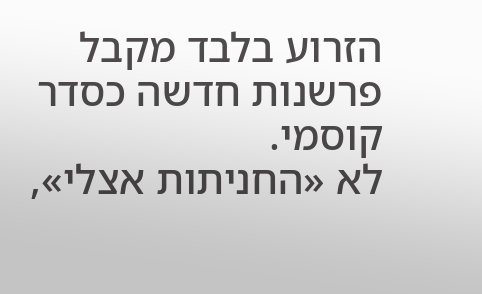הזרוע בלבד מקבל פרשנות חדשה כסדר קוסמי.
לא «החניתות אצלי»,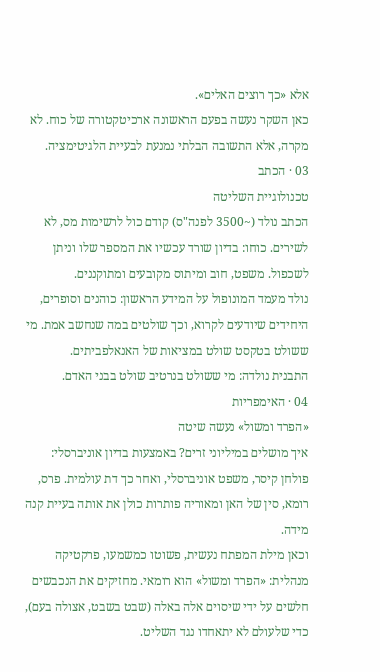אלא «כך רוצים האלים».
כאן השקר נעשה בפעם הראשונה ארכיטקטורה של כוח. לא מקרה, אלא התשובה הבלתי נמנעת לבעיית הלגיטימציה.
03 · הכתב
טכנולוגיית השליטה
הכתב נולד (~3500 לפנה"ס) קודם כול לרשימות מס, לא לשירים. כוחו: בדיון שורד עכשיו את המספר שלו וניתן לשכפול. משפט, חוב ומיתוס מקובעים ומתוקננים.
נולד מעמד המונופול על המידע הראשון: כוהנים וסופרים, היחידים שיודעים לקרוא, וכך שולטים במה שנחשב אמת. מי ששולט בטקסט שולט במציאות של האנאלפביתים.
התבנית נולדה: מי ששולט בנרטיב שולט בבני האדם.
04 · האימפריות
«הפרד ומשול» נעשה שיטה
איך מושלים במיליוני זרים? באמצעות בדיון אוניברסלי: פולחן קיסר, משפט אוניברסלי, ואחר כך דת עולמית. פרס, רומא, סין של האן ומאוריה פותרות כולן את אותה בעיית קנה מידה.
וכאן מילת המפתח נעשית, פשוטו כמשמעו, פרקטיקה מנהלית: «הפרד ומשול» הוא רומאי. מחזיקים את הנכבשים חלשים על ידי שיסוים אלה באלה (שבט בשבט, אצולה בעם), כדי שלעולם לא יתאחדו נגד השליט.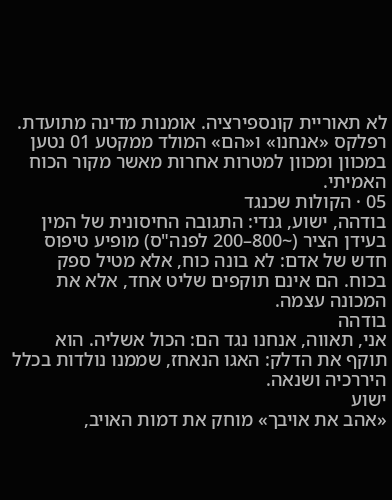לא תאוריית קונספירציה. אומנות מדינה מתועדת.
רפלקס «אנחנו» ו«הם» המולד ממקטע 01 נטען במכוון ומכוון למטרות אחרות מאשר מקור הכוח האמיתי.
05 · הקולות שכנגד
בודהה, ישוע, גנדי: התגובה החיסונית של המין
בעידן הציר (~800–200 לפנה"ס) מופיע טיפוס חדש של אדם: לא בונה כוח, אלא מטיל ספק בכוח. הם אינם תוקפים שליט אחד, אלא את המכונה עצמה.
בודהה
אני, תאווה, אנחנו נגד הם: הכול אשליה. הוא תוקף את הדלק: האגו הנאחז, שממנו נולדות בכלל היררכיה ושנאה.
ישוע
«אהב את אויבך» מוחק את דמות האויב,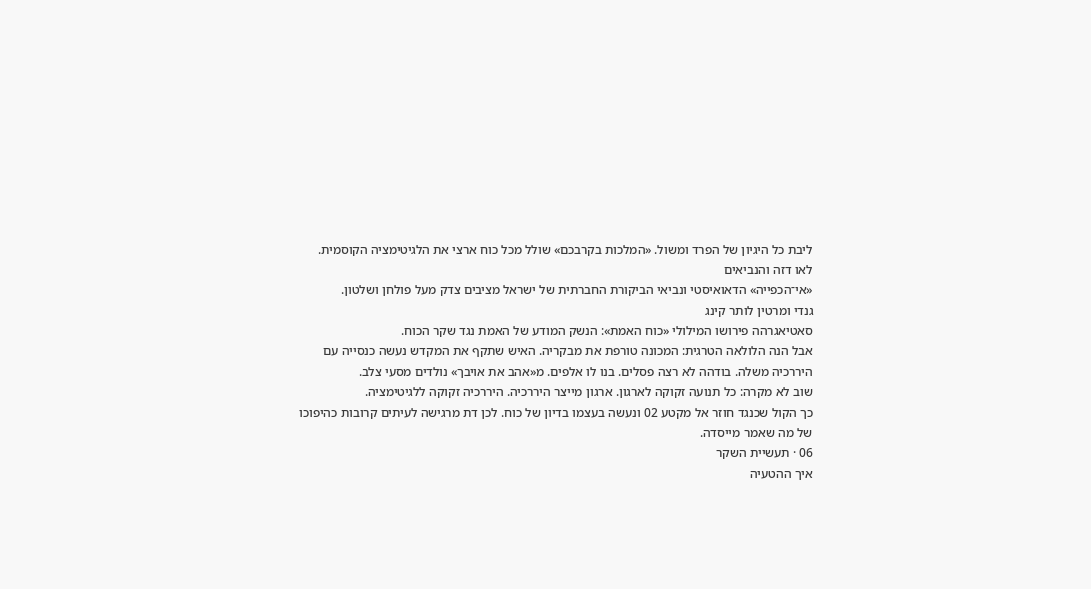ליבת כל היגיון של הפרד ומשול. «המלכות בקרבכם» שולל מכל כוח ארצי את הלגיטימציה הקוסמית.
לאו דזה והנביאים
«אי־הכפייה» הדאואיסטי ונביאי הביקורת החברתית של ישראל מציבים צדק מעל פולחן ושלטון.
גנדי ומרטין לותר קינג
סאטיאגרהה פירושו המילולי «כוח האמת»: הנשק המודע של האמת נגד שקר הכוח.
אבל הנה הלולאה הטרגית: המכונה טורפת את מבקריה. האיש שתקף את המקדש נעשה כנסייה עם היררכיה משלה. בודהה לא רצה פסלים. בנו לו אלפים. מ«אהב את אויבך» נולדים מסעי צלב.
שוב לא מקרה: כל תנועה זקוקה לארגון. ארגון מייצר היררכיה. היררכיה זקוקה ללגיטימציה.
כך הקול שכנגד חוזר אל מקטע 02 ונעשה בעצמו בדיון של כוח. לכן דת מרגישה לעיתים קרובות כהיפוכו של מה שאמר מייסדה.
06 · תעשיית השקר
איך ההטעיה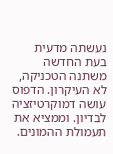נעשתה מדעית
בעת החדשה משתנה הטכניקה, לא העיקרון. הדפוס עושה דמוקרטיזציה לבדיון. וממציא את תעמולת ההמונים.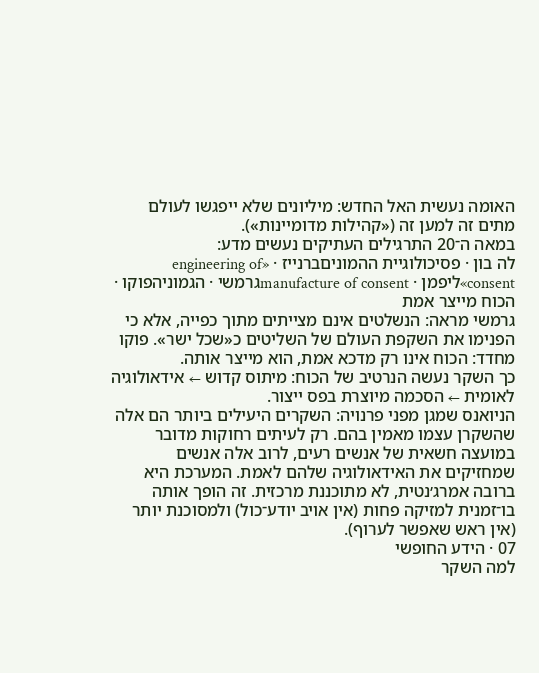האומה נעשית האל החדש: מיליונים שלא ייפגשו לעולם מתים זה למען זה («קהילות מדומיינות»).
במאה ה־20 התרגילים העתיקים נעשים מדע:
לה בון · פסיכולוגיית ההמוניםברנייז · «engineering of consent»ליפמן · manufacture of consentגרמשי · הגמוניהפוקו · הכוח מייצר אמת
גרמשי מראה: הנשלטים אינם מצייתים מתוך כפייה, אלא כי הפנימו את השקפת העולם של השליטים כ«שכל ישר». פוקו מחדד: הכוח אינו רק מדכא אמת, הוא מייצר אותה.
כך השקר נעשה הנרטיב של הכוח: מיתוס קדוש ← אידאולוגיה לאומית ← הסכמה מיוצרת בפס ייצור.
הניואנס שמגן מפני פרנויה: השקרים היעילים ביותר הם אלה שהשקרן עצמו מאמין בהם. רק לעיתים רחוקות מדובר במועצה חשאית של אנשים רעים, לרוב אלה אנשים שמחזיקים את האידאולוגיה שלהם לאמת. המערכת היא ברובה אמרג׳נטית, לא מתוכננת מרכזית. זה הופך אותה בו־זמנית למזיקה פחות (אין אויב יודע־כול) ולמסוכנת יותר (אין ראש שאפשר לערוף).
07 · הידע החופשי
למה השקר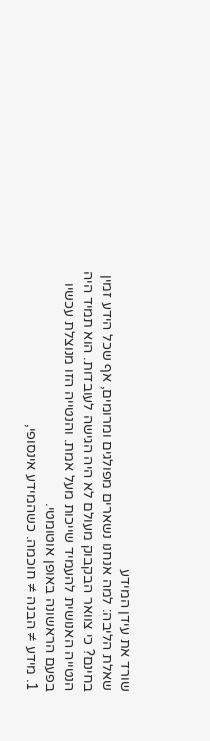שורד את עידן המידע
שאלת הליבה: למה אנחנו נשארים מפולגים ומרומים, אף שכל הידע זמין בחינם? כי צוואר הבקבוק מעולם לא היה הגישה לעובדות. הוא תמיד היה הנטייה האנושית להעמיד שייכות מעל אמת. והנטייה הזו מנוצלת עכשיו בפעם הראשונה באופן אוטומטי.
1. מידע ≠ הבנה ≠ חוכמה. כשהמידע אינסופי,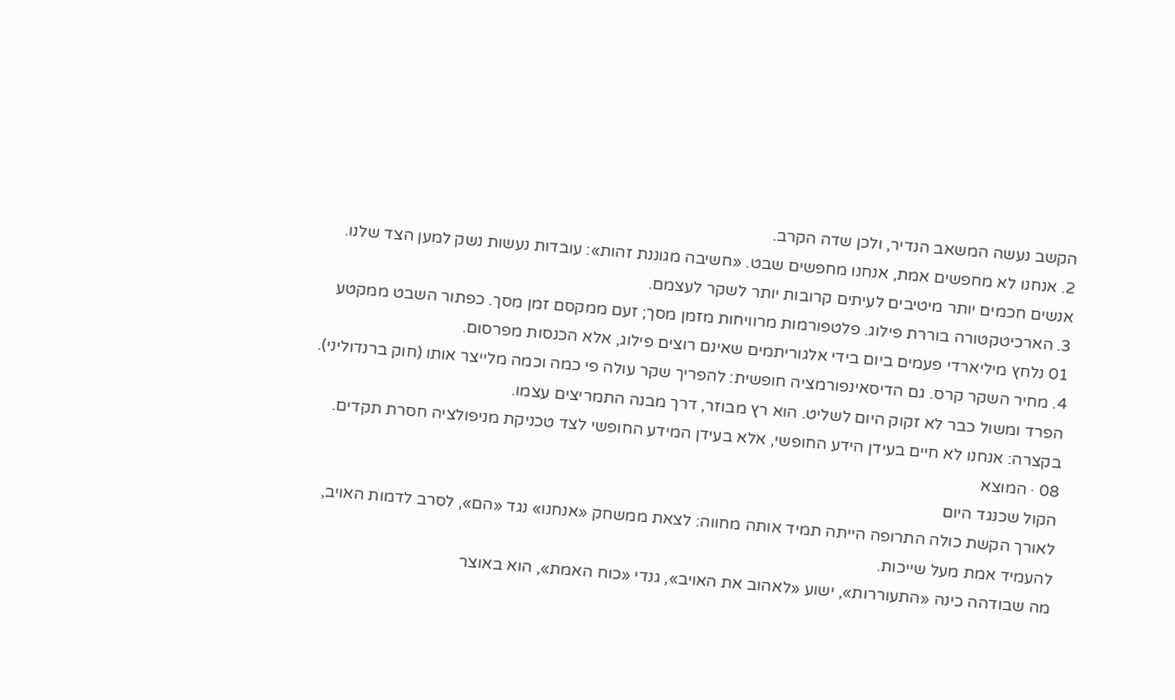הקשב נעשה המשאב הנדיר, ולכן שדה הקרב.
2. אנחנו לא מחפשים אמת, אנחנו מחפשים שבט. «חשיבה מגוננת זהות»: עובדות נעשות נשק למען הצד שלנו. אנשים חכמים יותר מיטיבים לעיתים קרובות יותר לשקר לעצמם.
3. הארכיטקטורה בוררת פילוג. פלטפורמות מרוויחות מזמן מסך; זעם ממקסם זמן מסך. כפתור השבט ממקטע 01 נלחץ מיליארדי פעמים ביום בידי אלגוריתמים שאינם רוצים פילוג, אלא הכנסות מפרסום.
4. מחיר השקר קרס. גם הדיסאינפורמציה חופשית: להפריך שקר עולה פי כמה וכמה מלייצר אותו (חוק ברנדוליני).
הפרד ומשול כבר לא זקוק היום לשליט. הוא רץ מבוזר, דרך מבנה התמריצים עצמו.
בקצרה: אנחנו לא חיים בעידן הידע החופשי, אלא בעידן המידע החופשי לצד טכניקת מניפולציה חסרת תקדים.
08 · המוצא
הקול שכנגד היום
לאורך הקשת כולה התרופה הייתה תמיד אותה מחווה: לצאת ממשחק «אנחנו» נגד «הם», לסרב לדמות האויב, להעמיד אמת מעל שייכות.
מה שבודהה כינה «התעוררות», ישוע «לאהוב את האויב», גנדי «כוח האמת», הוא באוצר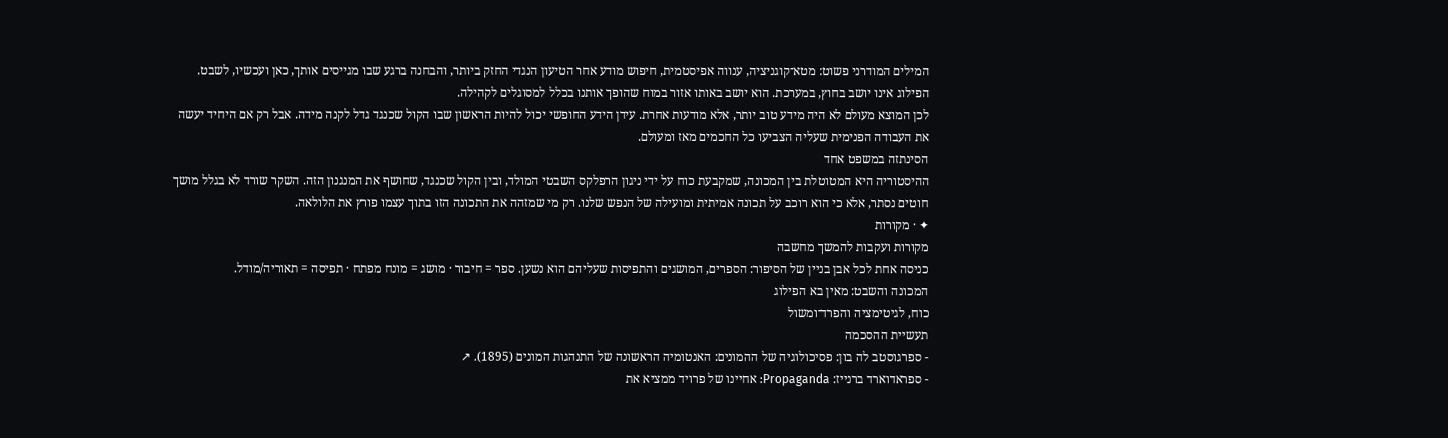המילים המודרני פשוט: מטא־קוגניציה, ענווה אפיסטמית, חיפוש מודע אחר הטיעון הנגדי החזק ביותר, והבחנה ברגע שבו מגייסים אותך, כאן ועכשיו, לשבט.
הפילוג אינו יושב בחוץ, במערכת. הוא יושב באותו אזור במוח שהופך אותנו בכלל למסוגלים לקהילה.
לכן המוצא מעולם לא היה מידע טוב יותר, אלא מודעות אחרת. עידן הידע החופשי יכול להיות הראשון שבו הקול שכנגד גדל לקנה מידה. אבל רק אם היחיד יעשה את העבודה הפנימית שעליה הצביעו כל החכמים מאז ומעולם.
הסינתזה במשפט אחד
ההיסטוריה היא המטוטלת בין המכונה, שמקבעת כוח על ידי ניגון הרפלקס השבטי המולד, ובין הקול שכנגד, שחושף את המנגנון הזה. השקר שורד לא בגלל מושך חוטים נסתר, אלא כי הוא רוכב על תכונה אמיתית ומועילה של הנפש שלנו. רק מי שמזהה את התכונה הזו בתוך עצמו פורץ את הלולאה.
✦ · מקורות
מקורות ועקבות להמשך מחשבה
כניסה אחת לכל אבן בניין של הסיפור: הספרים, המושגים והתפיסות שעליהם הוא נשען. ספר = חיבור · מושג = מונח מפתח · תפיסה = תאוריה/מודל.
המכונה והשבט: מאין בא הפילוג
כוח, לגיטימציה והפרד־ומשול
תעשיית ההסכמה
- ספרגוסטב לה בון: פסיכולוגיה של ההמונים: האנטומיה הראשונה של התנהגות המונים (1895). ↗
- ספראדוארד ברנייז: Propaganda: אחיינו של פרויד ממציא את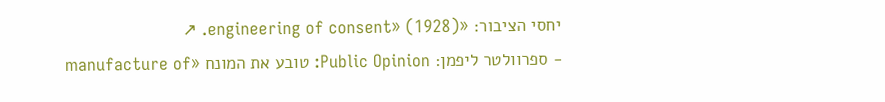יחסי הציבור: «engineering of consent» (1928). ↗
- ספרוולטר ליפמן: Public Opinion: טובע את המונח «manufacture of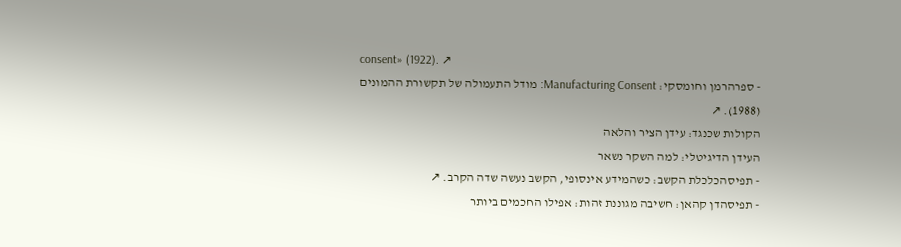consent» (1922). ↗
- ספרהרמן וחומסקי: Manufacturing Consent: מודל התעמולה של תקשורת ההמונים (1988). ↗
הקולות שכנגד: עידן הציר והלאה
העידן הדיגיטלי: למה השקר נשאר
- תפיסהכלכלת הקשב: כשהמידע אינסופי, הקשב נעשה שדה הקרב. ↗
- תפיסהדן קהאן: חשיבה מגוננת זהות: אפילו החכמים ביותר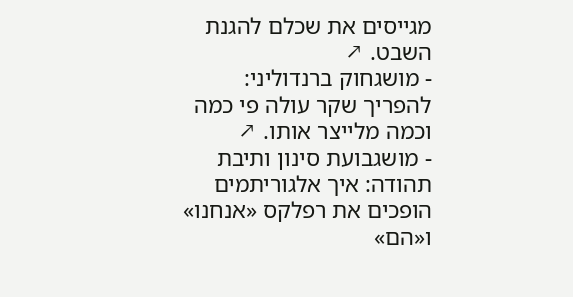מגייסים את שכלם להגנת השבט. ↗
- מושגחוק ברנדוליני: להפריך שקר עולה פי כמה וכמה מלייצר אותו. ↗
- מושגבועת סינון ותיבת תהודה: איך אלגוריתמים הופכים את רפלקס «אנחנו» ו«הם»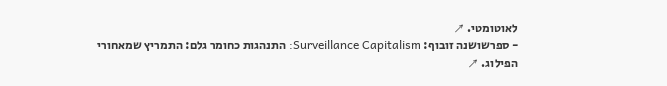לאוטומטי. ↗
- ספרשושנה זובוף: Surveillance Capitalism: התנהגות כחומר גלם: התמריץ שמאחורי הפילוג. ↗